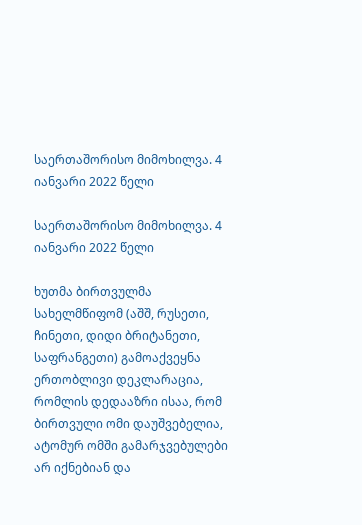საერთაშორისო მიმოხილვა. 4 იანვარი 2022 წელი

საერთაშორისო მიმოხილვა. 4 იანვარი 2022 წელი

ხუთმა ბირთვულმა სახელმწიფომ (აშშ, რუსეთი, ჩინეთი, დიდი ბრიტანეთი, საფრანგეთი) გამოაქვეყნა ერთობლივი დეკლარაცია, რომლის დედააზრი ისაა, რომ ბირთვული ომი დაუშვებელია, ატომურ ომში გამარჯვებულები არ იქნებიან და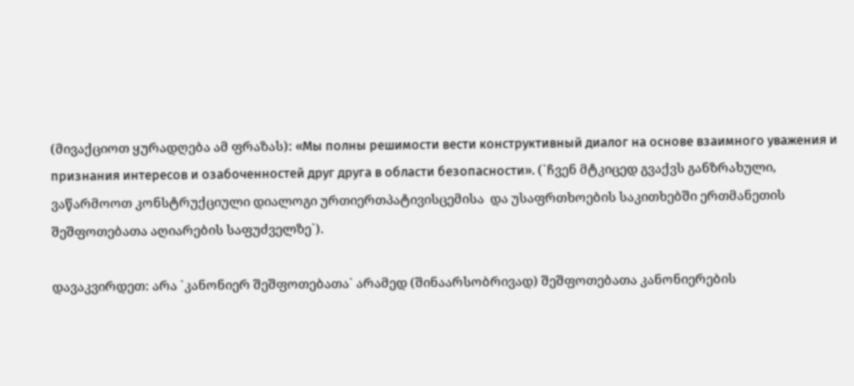(მივაქციოთ ყურადღება ამ ფრაზას): «Мы полны решимости вести конструктивный диалог на основе взаимного уважения и признания интересов и озабоченностей друг друга в области безопасности». (`ჩვენ მტკიცედ გვაქვს განზრახული, ვაწარმოოთ კონსტრუქციული დიალოგი ურთიერთპატივისცემისა  და უსაფრთხოების საკითხებში ერთმანეთის შეშფოთებათა აღიარების საფუძველზე`).

დავაკვირდეთ: არა `კანონიერ შეშფოთებათა` არამედ (შინაარსობრივად) შეშფოთებათა კანონიერების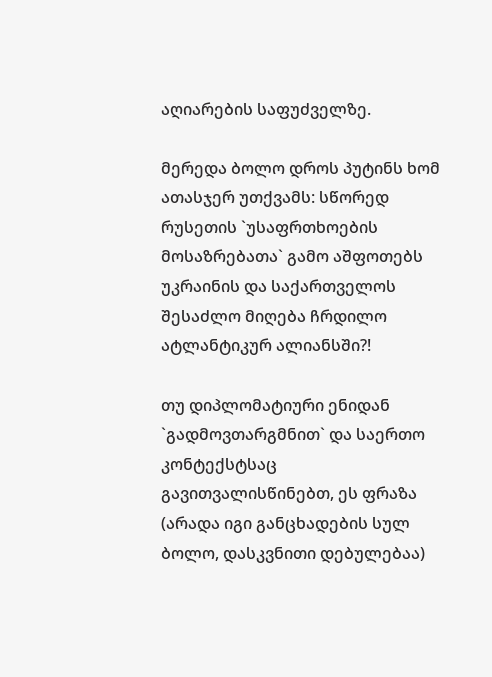აღიარების საფუძველზე.

მერედა ბოლო დროს პუტინს ხომ ათასჯერ უთქვამს: სწორედ რუსეთის `უსაფრთხოების მოსაზრებათა` გამო აშფოთებს უკრაინის და საქართველოს შესაძლო მიღება ჩრდილო ატლანტიკურ ალიანსში?!

თუ დიპლომატიური ენიდან `გადმოვთარგმნით` და საერთო კონტექსტსაც გავითვალისწინებთ, ეს ფრაზა (არადა იგი განცხადების სულ ბოლო, დასკვნითი დებულებაა)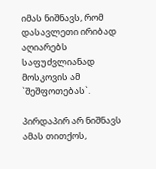იმას ნიშნავს, რომ დასავლეთი ირიბად აღიარებს საფუძვლიანად მოსკოვის ამ `შეშფოთებას`.

პირდაპირ არ ნიშნავს ამას თითქოს,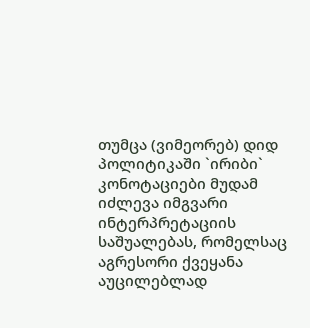თუმცა (ვიმეორებ) დიდ პოლიტიკაში `ირიბი` კონოტაციები მუდამ იძლევა იმგვარი ინტერპრეტაციის საშუალებას, რომელსაც აგრესორი ქვეყანა აუცილებლად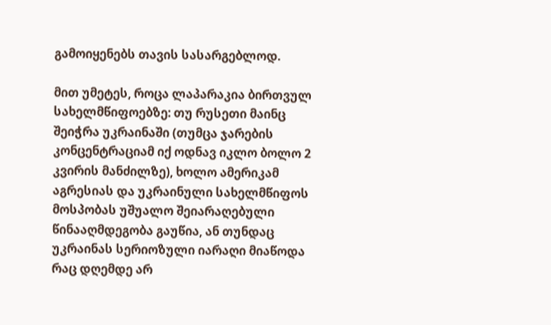გამოიყენებს თავის სასარგებლოდ.

მით უმეტეს, როცა ლაპარაკია ბირთვულ სახელმწიფოებზე: თუ რუსეთი მაინც შეიჭრა უკრაინაში (თუმცა ჯარების კონცენტრაციამ იქ ოდნავ იკლო ბოლო 2 კვირის მანძილზე), ხოლო ამერიკამ აგრესიას და უკრაინული სახელმწიფოს მოსპობას უშუალო შეიარაღებული წინააღმდეგობა გაუწია, ან თუნდაც უკრაინას სერიოზული იარაღი მიაწოდა რაც დღემდე არ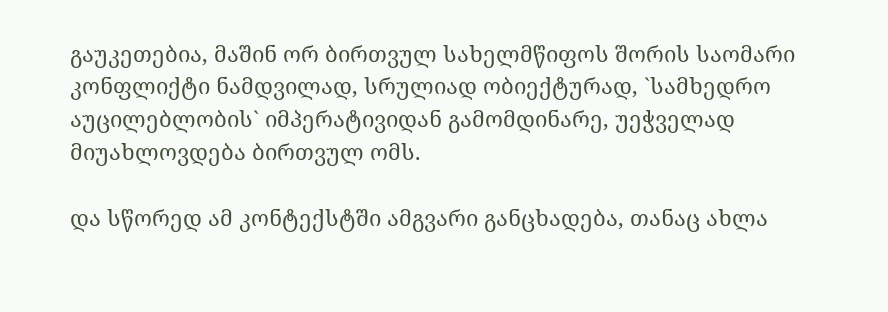გაუკეთებია, მაშინ ორ ბირთვულ სახელმწიფოს შორის საომარი კონფლიქტი ნამდვილად, სრულიად ობიექტურად, `სამხედრო აუცილებლობის` იმპერატივიდან გამომდინარე, უეჭველად  მიუახლოვდება ბირთვულ ომს.

და სწორედ ამ კონტექსტში ამგვარი განცხადება, თანაც ახლა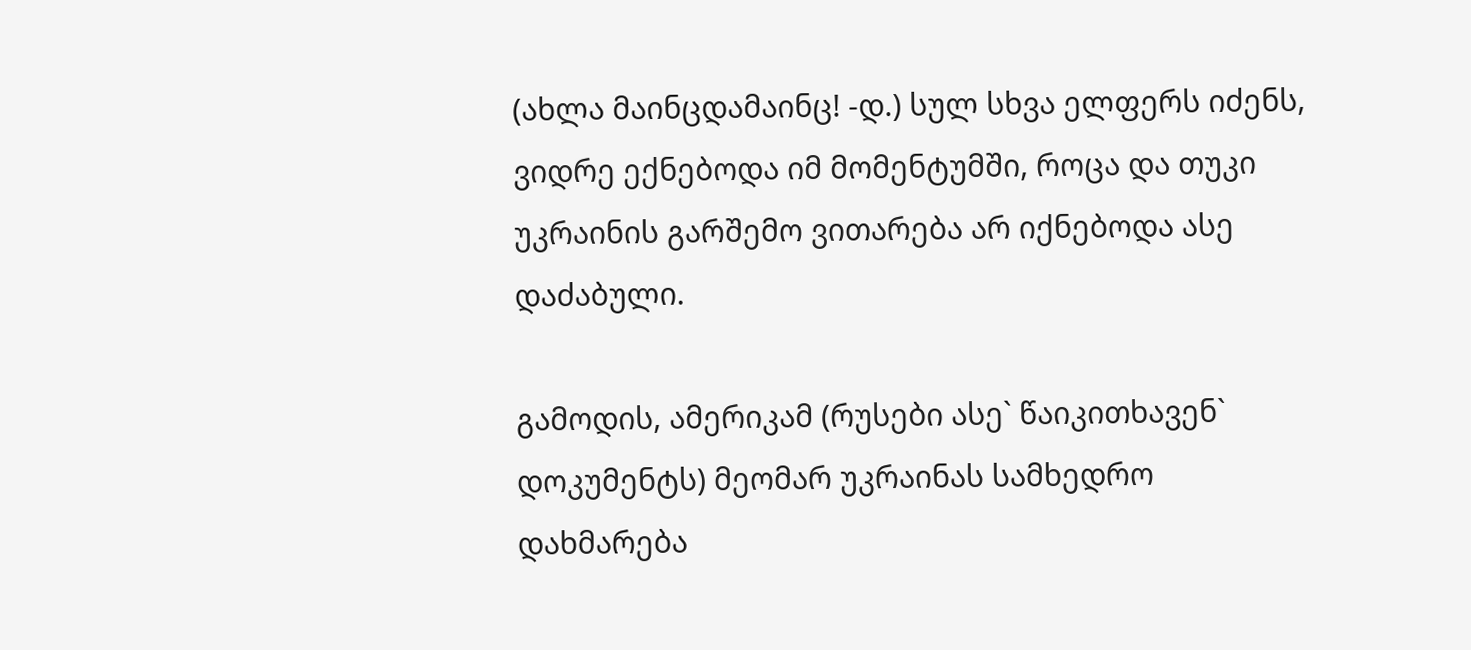(ახლა მაინცდამაინც! -დ.) სულ სხვა ელფერს იძენს, ვიდრე ექნებოდა იმ მომენტუმში, როცა და თუკი უკრაინის გარშემო ვითარება არ იქნებოდა ასე დაძაბული.

გამოდის, ამერიკამ (რუსები ასე` წაიკითხავენ` დოკუმენტს) მეომარ უკრაინას სამხედრო დახმარება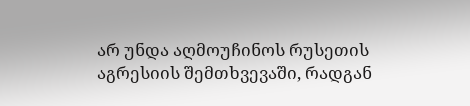არ უნდა აღმოუჩინოს რუსეთის აგრესიის შემთხვევაში, რადგან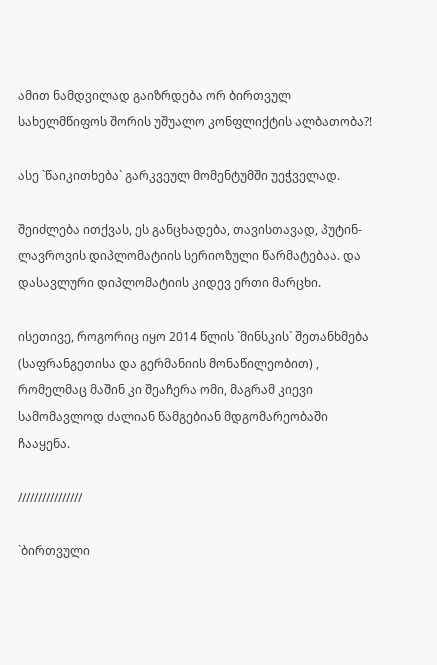ამით ნამდვილად გაიზრდება ორ ბირთვულ სახელმწიფოს შორის უშუალო კონფლიქტის ალბათობა?!

ასე `წაიკითხება` გარკვეულ მომენტუმში უეჭველად.

შეიძლება ითქვას, ეს განცხადება, თავისთავად, პუტინ-ლავროვის დიპლომატიის სერიოზული წარმატებაა. და დასავლური დიპლომატიის კიდევ ერთი მარცხი.

ისეთივე, როგორიც იყო 2014 წლის `მინსკის` შეთანხმება (საფრანგეთისა და გერმანიის მონაწილეობით) , რომელმაც მაშინ კი შეაჩერა ომი, მაგრამ კიევი სამომავლოდ ძალიან წამგებიან მდგომარეობაში ჩააყენა.

////////////////

`ბირთვული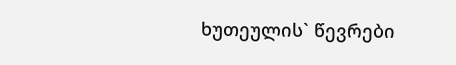ხუთეულის` წევრები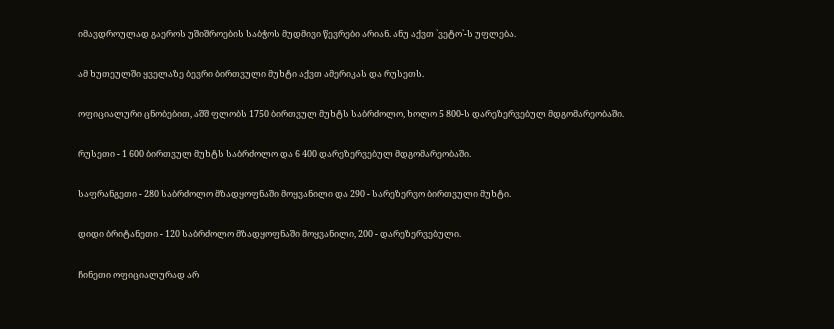იმავდროულად გაეროს უშიშროების საბჭოს მუდმივი წევრები არიან. ანუ აქვთ `ვეტო`-ს უფლება.

ამ ხუთეულში ყველაზე ბევრი ბირთვული მუხტი აქვთ ამერიკას და რუსეთს.

ოფიციალური ცნობებით, აშშ ფლობს 1750 ბირთვულ მუხტს საბრძოლო, ხოლო 5 800-ს დარეზერვებულ მდგომარეობაში.

რუსეთი - 1 600 ბირთვულ მუხტს საბრძოლო და 6 400 დარეზერვებულ მდგომარეობაში.

საფრანგეთი - 280 საბრძოლო მზადყოფნაში მოყვანილი და 290 - სარეზერვო ბირთვული მუხტი.

დიდი ბრიტანეთი - 120 საბრძოლო მზადყოფნაში მოყვანილი, 200 - დარეზერვებული.

ჩინეთი ოფიციალურად არ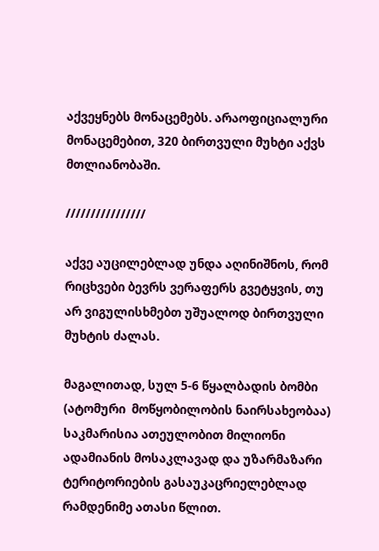აქვეყნებს მონაცემებს. არაოფიციალური მონაცემებით, 320 ბირთვული მუხტი აქვს მთლიანობაში.

////////////////

აქვე აუცილებლად უნდა აღინიშნოს, რომ რიცხვები ბევრს ვერაფერს გვეტყვის, თუ არ ვიგულისხმებთ უშუალოდ ბირთვული მუხტის ძალას.

მაგალითად, სულ 5-6 წყალბადის ბომბი (ატომური  მოწყობილობის ნაირსახეობაა) საკმარისია ათეულობით მილიონი ადამიანის მოსაკლავად და უზარმაზარი ტერიტორიების გასაუკაცრიელებლად რამდენიმე ათასი წლით.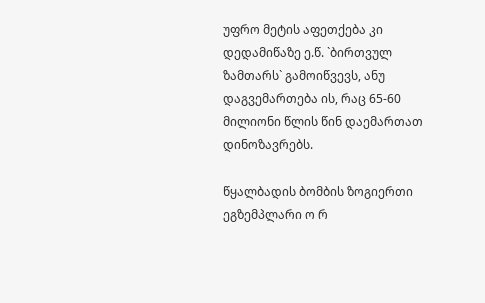უფრო მეტის აფეთქება კი დედამიწაზე ე.წ. `ბირთვულ ზამთარს` გამოიწვევს, ანუ დაგვემართება ის, რაც 65-60 მილიონი წლის წინ დაემართათ დინოზავრებს.

წყალბადის ბომბის ზოგიერთი ეგზემპლარი ო რ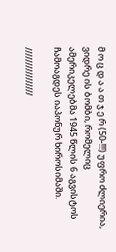მ ო ც დ ა ა თ ჯ ე რ (50-!!!) უფრო ძლიერია, ვიდრე ის ბომბი, რომელიც ამერიკელებმა 1945 წლის 6 აგვისტოს ჩამოაგდეს იაპონურ ხიროსიმაში.

////////////////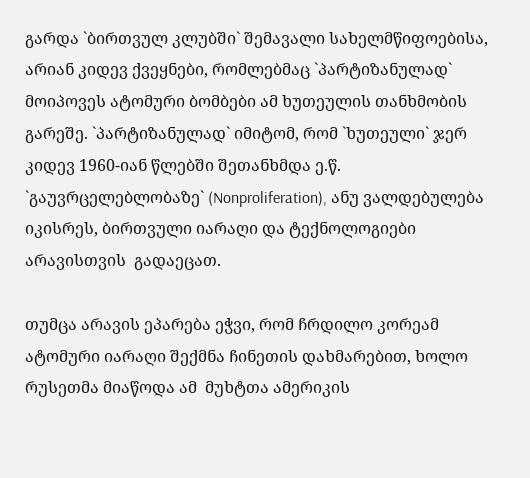გარდა `ბირთვულ კლუბში` შემავალი სახელმწიფოებისა, არიან კიდევ ქვეყნები, რომლებმაც `პარტიზანულად` მოიპოვეს ატომური ბომბები ამ ხუთეულის თანხმობის გარეშე. `პარტიზანულად` იმიტომ, რომ `ხუთეული` ჯერ კიდევ 1960-იან წლებში შეთანხმდა ე.წ. `გაუვრცელებლობაზე` (Nonproliferation), ანუ ვალდებულება იკისრეს, ბირთვული იარაღი და ტექნოლოგიები  არავისთვის  გადაეცათ.

თუმცა არავის ეპარება ეჭვი, რომ ჩრდილო კორეამ ატომური იარაღი შექმნა ჩინეთის დახმარებით, ხოლო რუსეთმა მიაწოდა ამ  მუხტთა ამერიკის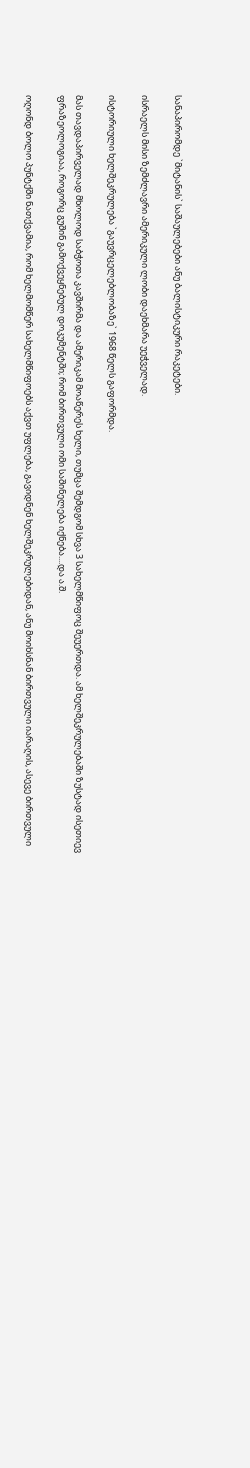სანაპირომდე `მიტანის` საშაულებები ანუ ბალისტიკური რაკეტები.

ისრაელს მისი ზემძლავრი ამერიკული ლობი დაეხმარა უეჭველად.

ისტორიული ხელშეკრულება `გაუვრცელებლობაზე` 1968 წელს გაფორმდა.

მას თავდაპირველად მხოლოდ საბჭოთა კავშირმა და ამერიკამ მოაწერეს ხელი, თუმცა შემდგომ სხვა 3 სახელმწიფოც შეუერთდა. ამ ხელშეკრულებაში ზუსტად ისეთიევ ფრაზეოლოგიაა, როგორც გუშინ გამოქვეყნებულ დოკუმენტში; რომ ბირთვული ომი საშინელება იქნება....და ა.შ.

ოღონდ ბოლო პუნტქში ნათქვამია, რომ ხელმომწერ სახელმწიფოებს აქვთ უფლება, გავიდნენ ხელშეკრულებიდან, ანუ მოიხსნან ბირთვული იარაღის, ასევე ბირთვული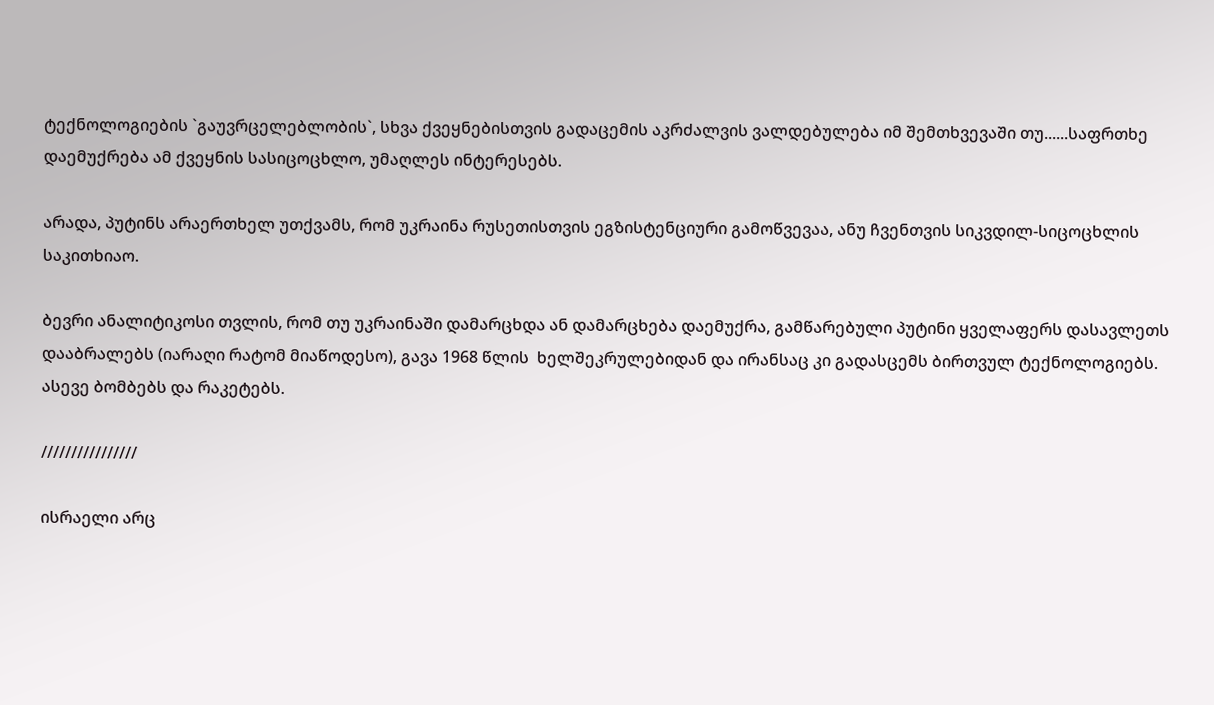ტექნოლოგიების `გაუვრცელებლობის`, სხვა ქვეყნებისთვის გადაცემის აკრძალვის ვალდებულება იმ შემთხვევაში თუ......საფრთხე დაემუქრება ამ ქვეყნის სასიცოცხლო, უმაღლეს ინტერესებს.

არადა, პუტინს არაერთხელ უთქვამს, რომ უკრაინა რუსეთისთვის ეგზისტენციური გამოწვევაა, ანუ ჩვენთვის სიკვდილ-სიცოცხლის საკითხიაო.

ბევრი ანალიტიკოსი თვლის, რომ თუ უკრაინაში დამარცხდა ან დამარცხება დაემუქრა, გამწარებული პუტინი ყველაფერს დასავლეთს დააბრალებს (იარაღი რატომ მიაწოდესო), გავა 1968 წლის  ხელშეკრულებიდან და ირანსაც კი გადასცემს ბირთვულ ტექნოლოგიებს. ასევე ბომბებს და რაკეტებს.

////////////////

ისრაელი არც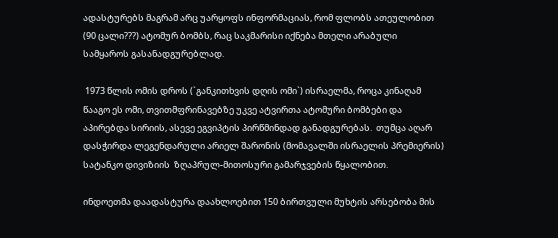ადასტურებს მაგრამ არც უარყოფს ინფორმაციას, რომ ფლობს ათეულობით (90 ცალი???) ატომურ ბომბს, რაც საკმარისი იქნება მთელი არაბული სამყაროს გასანადგურებლად.

 1973 წლის ომის დროს (`განკითხვის დღის ომი`) ისრაელმა, როცა კინაღამ წააგო ეს ომი, თვითმფრინავებზე უკვე ატვირთა ატომური ბომბები და აპირებდა სირიის, ასევე ეგვიპტის პირწმინდად განადგურებას.  თუმცა აღარ დასჭირდა ლეგენდარული არიელ შარონის (მომავალში ისრაელის პრემიერის) სატანკო დივიზიის  ზღაპრულ-მითოსური გამარჯვების წყალობით.

ინდოეთმა დაადასტურა დაახლოებით 150 ბირთვული მუხტის არსებობა მის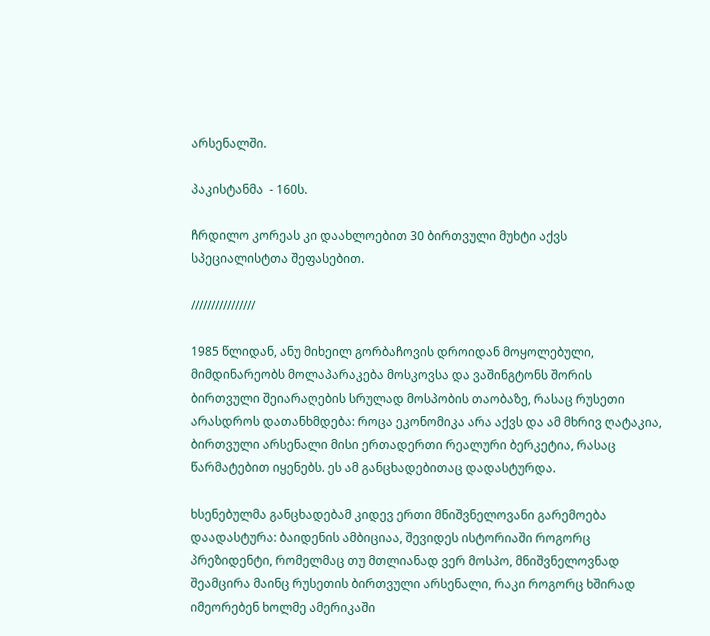არსენალში.

პაკისტანმა  - 160ს.

ჩრდილო კორეას კი დაახლოებით 30 ბირთვული მუხტი აქვს სპეციალისტთა შეფასებით.

////////////////

1985 წლიდან, ანუ მიხეილ გორბაჩოვის დროიდან მოყოლებული, მიმდინარეობს მოლაპარაკება მოსკოვსა და ვაშინგტონს შორის ბირთვული შეიარაღების სრულად მოსპობის თაობაზე, რასაც რუსეთი არასდროს დათანხმდება: როცა ეკონომიკა არა აქვს და ამ მხრივ ღატაკია, ბირთვული არსენალი მისი ერთადერთი რეალური ბერკეტია, რასაც წარმატებით იყენებს. ეს ამ განცხადებითაც დადასტურდა.

ხსენებულმა განცხადებამ კიდევ ერთი მნიშვნელოვანი გარემოება დაადასტურა: ბაიდენის ამბიციაა, შევიდეს ისტორიაში როგორც პრეზიდენტი, რომელმაც თუ მთლიანად ვერ მოსპო, მნიშვნელოვნად შეამცირა მაინც რუსეთის ბირთვული არსენალი, რაკი როგორც ხშირად იმეორებენ ხოლმე ამერიკაში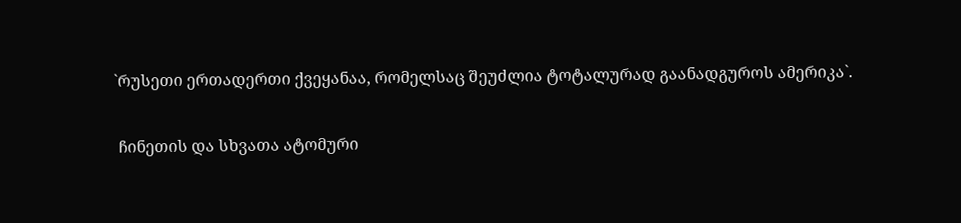`რუსეთი ერთადერთი ქვეყანაა, რომელსაც შეუძლია ტოტალურად გაანადგუროს ამერიკა`.

 ჩინეთის და სხვათა ატომური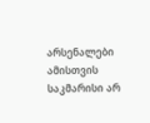არსენალები ამისთვის საკმარისი არ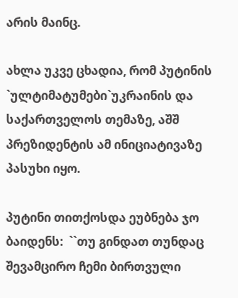არის მაინც.

ახლა უკვე ცხადია, რომ პუტინის `ულტიმატუმები`უკრაინის და საქართველოს თემაზე, აშშ პრეზიდენტის ამ ინიციატივაზე პასუხი იყო.

პუტინი თითქოსდა ეუბნება ჯო ბაიდენს:  ``თუ გინდათ თუნდაც შევამცირო ჩემი ბირთვული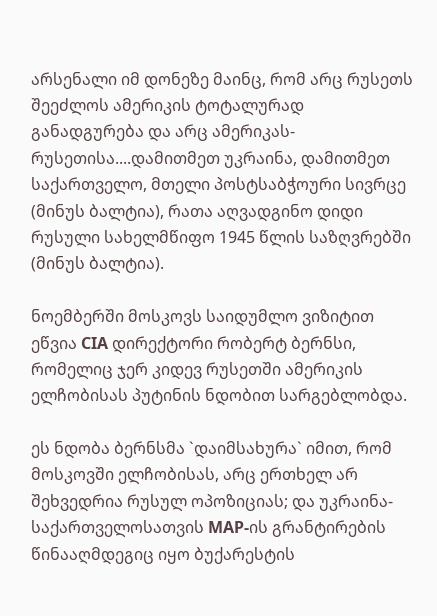არსენალი იმ დონეზე მაინც, რომ არც რუსეთს შეეძლოს ამერიკის ტოტალურად განადგურება და არც ამერიკას-რუსეთისა....დამითმეთ უკრაინა, დამითმეთ საქართველო, მთელი პოსტსაბჭოური სივრცე (მინუს ბალტია), რათა აღვადგინო დიდი რუსული სახელმწიფო 1945 წლის საზღვრებში (მინუს ბალტია).

ნოემბერში მოსკოვს საიდუმლო ვიზიტით ეწვია CIA დირექტორი რობერტ ბერნსი, რომელიც ჯერ კიდევ რუსეთში ამერიკის ელჩობისას პუტინის ნდობით სარგებლობდა.

ეს ნდობა ბერნსმა `დაიმსახურა` იმით, რომ მოსკოვში ელჩობისას, არც ერთხელ არ შეხვედრია რუსულ ოპოზიციას; და უკრაინა-საქართველოსათვის MAP-ის გრანტირების წინააღმდეგიც იყო ბუქარესტის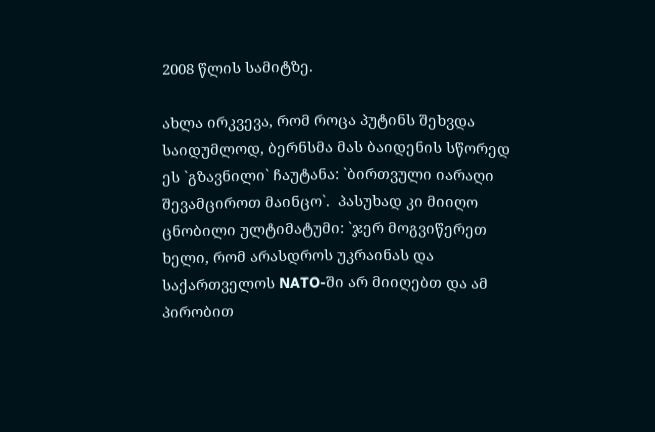2008 წლის სამიტზე.

ახლა ირკვევა, რომ როცა პუტინს შეხვდა საიდუმლოდ, ბერნსმა მას ბაიდენის სწორედ ეს `გზავნილი` ჩაუტანა: `ბირთვული იარაღი შევამციროთ მაინცო`.  პასუხად კი მიიღო ცნობილი ულტიმატუმი: `ჯერ მოგვიწერეთ ხელი, რომ არასდროს უკრაინას და საქართველოს NATO-ში არ მიიღებთ და ამ პირობით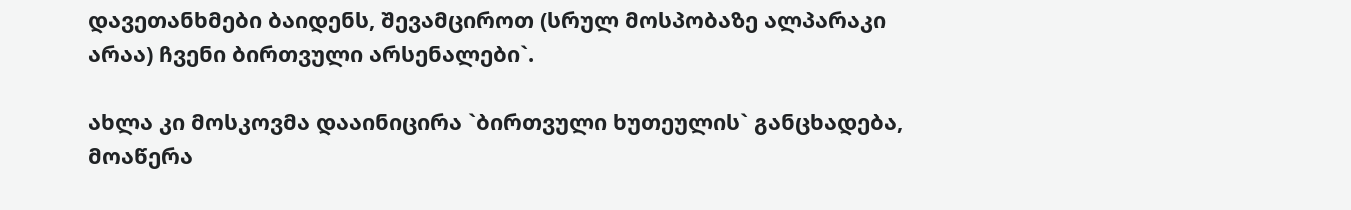დავეთანხმები ბაიდენს, შევამციროთ (სრულ მოსპობაზე ალპარაკი არაა) ჩვენი ბირთვული არსენალები`.

ახლა კი მოსკოვმა დააინიცირა `ბირთვული ხუთეულის` განცხადება, მოაწერა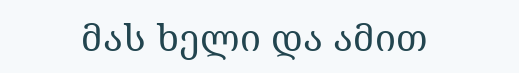მას ხელი და ამით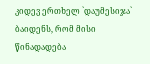კიდევ ერთხელ `დაუმესიჯა` ბაიდენს, რომ მისი წინადადება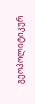გეოპოლიტიკურ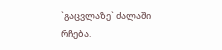`გაცვლაზე` ძალაში რჩება.